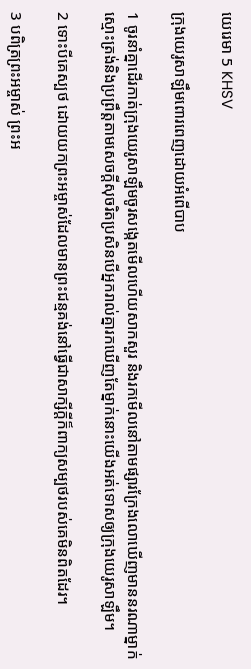យេរេមា 5 KHSV

ក្រុងយេរូ‌សាឡឹមពោរ‌ពេញដោយអំពើបាប

1 ចូរនាំគ្នាដើរកាត់ក្រុងយេរូ‌សាឡឹមចូរសង្កេតមើលហើយសាកសួរ និងរកមើលនៅតាមផ្សារក្រែងលោឃើញមាននរណាម្នាក់ស្មោះត្រង់និងប្រព្រឹត្តតាមសេចក្ដីសុចរិតប្រសិនបើអ្នករាល់គ្នារកឃើញតែម្នាក់នោះយើងអត់‌ទោសឲ្យក្រុងយេរូ‌សាឡឹម។

2 ទោះបីគេស្បថ ដោយយកព្រះ‌អម្ចាស់ដែលមានព្រះ‌ជន្មគង់នៅធ្វើជាសាក្សីក្ដីក៏ពាក្យសម្បថរបស់គេមិនពិតដែរ។

3 បពិត្រព្រះ‌អម្ចាស់ ព្រះ‌អ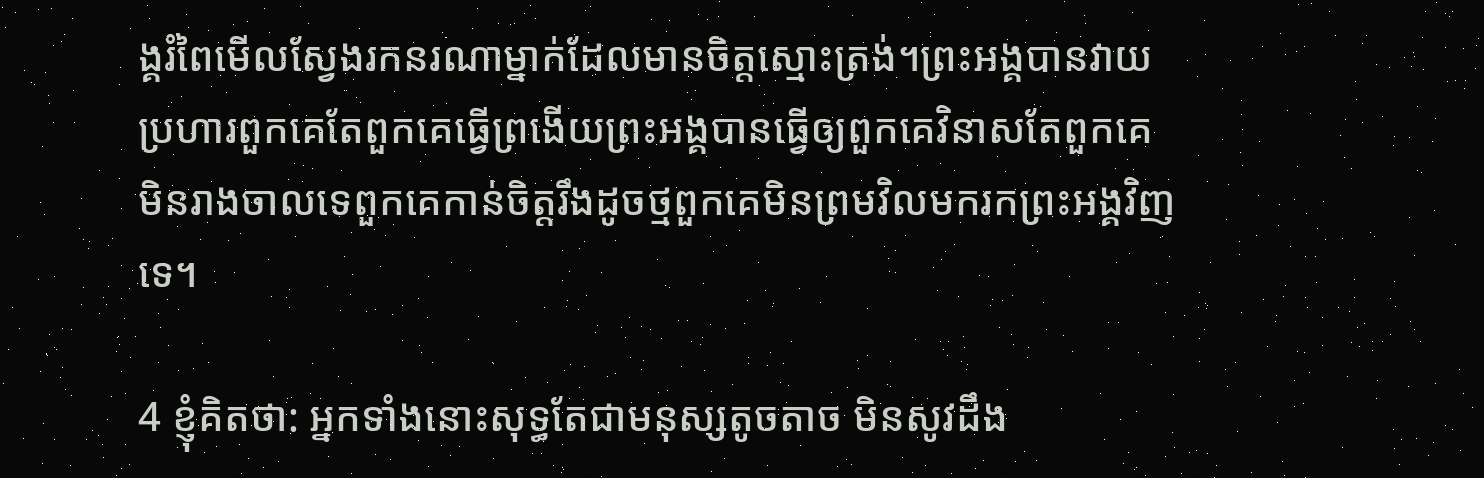ង្គរំពៃមើលស្វែងរកនរណាម្នាក់ដែលមានចិត្តស្មោះត្រង់។ព្រះ‌អង្គបានវាយប្រហារពួកគេតែពួកគេធ្វើព្រងើយព្រះ‌អង្គបានធ្វើឲ្យពួកគេវិនាសតែពួកគេមិនរាង‌ចាលទេពួកគេកាន់ចិត្តរឹងដូចថ្មពួកគេមិនព្រមវិលមករកព្រះ‌អង្គវិញទេ។

4 ខ្ញុំគិតថា: អ្នកទាំងនោះសុទ្ធតែជាមនុស្សតូច‌តាច មិនសូវដឹង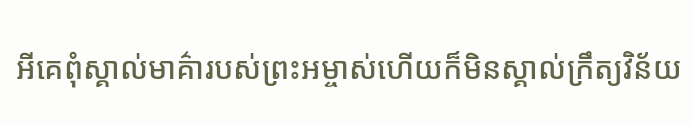អីគេពុំស្គាល់មាគ៌ារបស់ព្រះ‌អម្ចាស់ហើយក៏មិនស្គាល់ក្រឹត្យ‌វិន័យ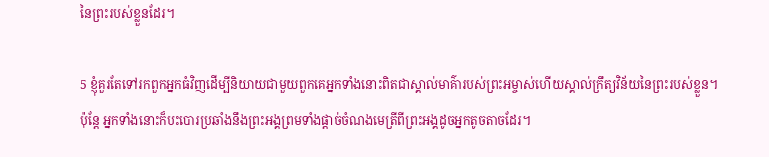នៃព្រះរបស់ខ្លួនដែរ។

5 ខ្ញុំគួរតែទៅរកពួកអ្នកធំវិញដើម្បីនិយាយជាមួយពួកគេអ្នកទាំងនោះពិតជាស្គាល់មាគ៌ារបស់ព្រះ‌អម្ចាស់ហើយស្គាល់ក្រឹត្យ‌វិន័យនៃព្រះរបស់ខ្លួន។ប៉ុន្តែ អ្នកទាំងនោះក៏បះ‌បោរប្រឆាំងនឹងព្រះ‌អង្គព្រមទាំងផ្ដាច់ចំណងមេត្រីពីព្រះ‌អង្គដូចអ្នកតូច‌តាចដែរ។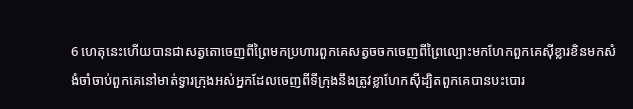6 ហេតុនេះហើយបានជាសត្វតោចេញពីព្រៃមកប្រហារពួកគេសត្វចចកចេញពីព្រៃល្បោះមកហែកពួកគេស៊ីខ្លារខិនមកសំងំចាំចាប់ពួកគេនៅមាត់ទ្វារក្រុងអស់អ្នកដែលចេញពីទីក្រុងនឹងត្រូវខ្លាហែកស៊ីដ្បិតពួកគេបានបះ‌បោរ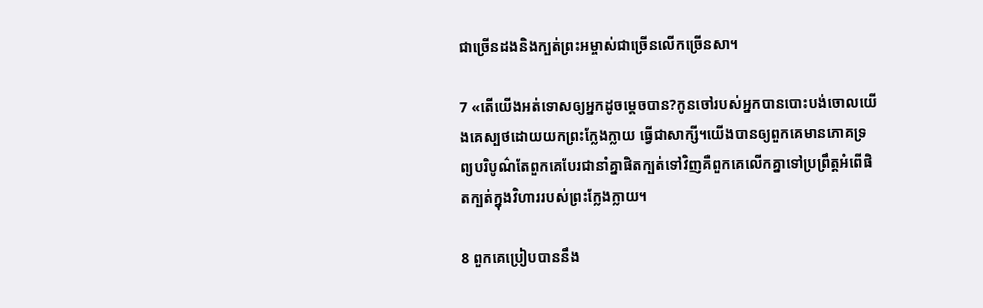ជាច្រើនដងនិងក្បត់ព្រះ‌អម្ចាស់ជាច្រើនលើកច្រើនសា។

7 «តើយើងអត់‌ទោសឲ្យអ្នកដូចម្ដេចបាន?កូនចៅរបស់អ្នកបានបោះបង់ចោលយើងគេស្បថដោយយកព្រះក្លែង‌ក្លាយ ធ្វើជាសាក្សី។យើងបានឲ្យពួកគេមានភោគទ្រព្យបរិបូណ៌តែពួកគេបែរជានាំគ្នាផិតក្បត់ទៅវិញគឺពួកគេលើកគ្នាទៅប្រព្រឹត្តអំពើផិតក្បត់ក្នុងវិហាររបស់ព្រះក្លែង‌ក្លាយ។

8 ពួកគេប្រៀបបាននឹង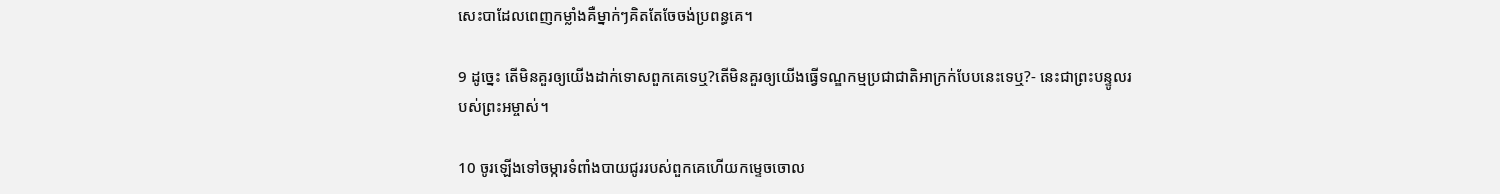សេះបាដែលពេញកម្លាំងគឺម្នាក់ៗគិតតែចែ‌ចង់ប្រពន្ធគេ។

9 ដូច្នេះ តើមិនគួរឲ្យយើងដាក់ទោសពួកគេទេឬ?តើមិនគួរឲ្យយើងធ្វើទណ្ឌ‌កម្មប្រជា‌ជាតិអាក្រក់បែបនេះទេឬ?- នេះជាព្រះ‌បន្ទូលរបស់ព្រះ‌អម្ចាស់។

10 ចូរឡើងទៅចម្ការទំពាំង‌បាយជូររបស់ពួកគេហើយកម្ទេចចោល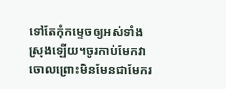ទៅតែកុំកម្ទេចឲ្យអស់ទាំងស្រុងឡើយ។ចូរកាប់មែកវាចោលព្រោះមិនមែនជាមែករ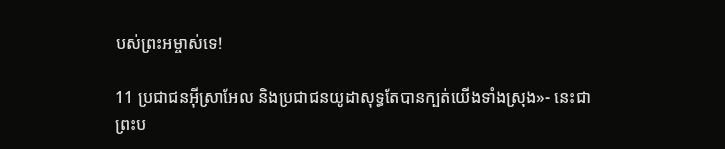បស់ព្រះ‌អម្ចាស់ទេ!

11 ប្រជា‌ជនអ៊ីស្រា‌អែល និងប្រជា‌ជនយូដាសុទ្ធតែបានក្បត់យើងទាំងស្រុង»- នេះជាព្រះ‌ប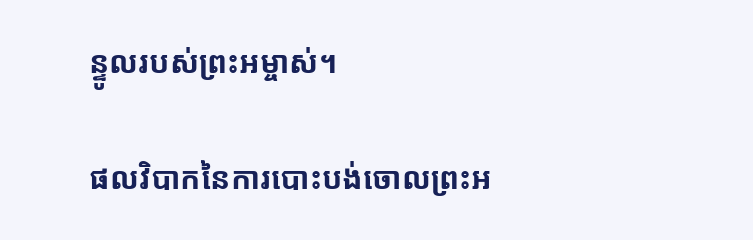ន្ទូលរបស់ព្រះ‌អម្ចាស់។

ផលវិបាកនៃការបោះបង់ចោលព្រះ‌អ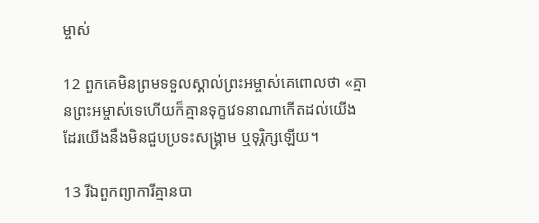ម្ចាស់

12 ពួកគេមិនព្រមទទួលស្គាល់ព្រះ‌អម្ចាស់គេពោលថា «គ្មានព្រះ‌អម្ចាស់ទេហើយក៏គ្មានទុក្ខវេទនាណាកើតដល់យើងដែរយើងនឹងមិនជួបប្រទះសង្គ្រាម ឬទុរ្ភិក្សឡើយ។

13 រីឯពួកព្យាការីគ្មានបា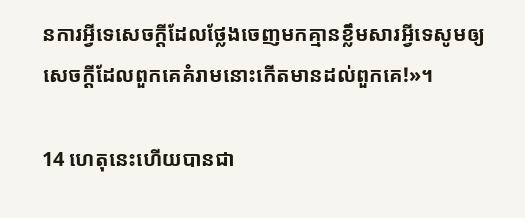នការអ្វីទេសេចក្ដីដែលថ្លែងចេញមកគ្មានខ្លឹមសារអ្វីទេសូមឲ្យសេចក្ដីដែលពួកគេគំរាមនោះកើតមានដល់ពួកគេ!»។

14 ហេតុនេះហើយបានជា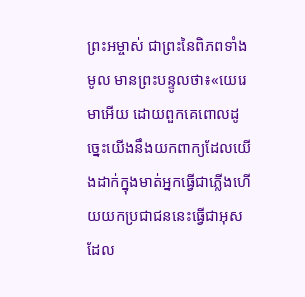ព្រះ‌អម្ចាស់ ជាព្រះនៃពិភពទាំងមូល មានព្រះ‌បន្ទូលថា៖«យេរេមាអើយ ដោយពួកគេពោលដូច្នេះយើងនឹងយកពាក្យដែលយើងដាក់ក្នុងមាត់អ្នកធ្វើជាភ្លើងហើយយកប្រជា‌ជននេះធ្វើជាអុសដែល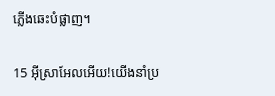ភ្លើងឆេះបំផ្លាញ។

15 អ៊ីស្រា‌អែលអើយ!យើងនាំប្រ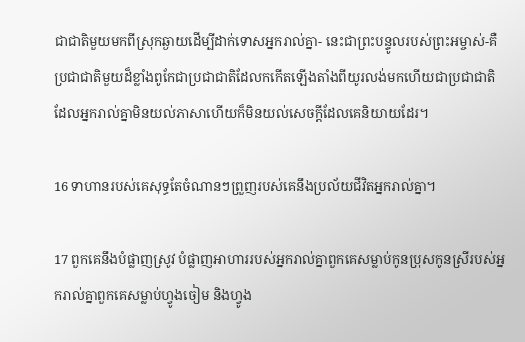ជា‌ជាតិមួយមកពីស្រុកឆ្ងាយដើម្បីដាក់ទោសអ្នករាល់គ្នា- នេះជាព្រះ‌បន្ទូលរបស់ព្រះ‌អម្ចាស់-គឺប្រជា‌ជាតិមួយដ៏ខ្លាំងពូកែជាប្រជា‌ជាតិដែលកកើតឡើងតាំងពីយូរ‌លង់មកហើយជាប្រជា‌ជាតិដែលអ្នករាល់គ្នាមិនយល់ភាសាហើយក៏មិនយល់សេចក្ដីដែលគេនិយាយដែរ។

16 ទាហានរបស់គេសុទ្ធតែចំណានៗព្រួញរបស់គេនឹងប្រល័យជីវិតអ្នករាល់គ្នា។

17 ពួកគេនឹងបំផ្លាញស្រូវ បំផ្លាញអាហាររបស់អ្នករាល់គ្នាពួកគេសម្លាប់កូនប្រុសកូនស្រីរបស់អ្នករាល់គ្នាពួកគេសម្លាប់ហ្វូងចៀម និងហ្វូង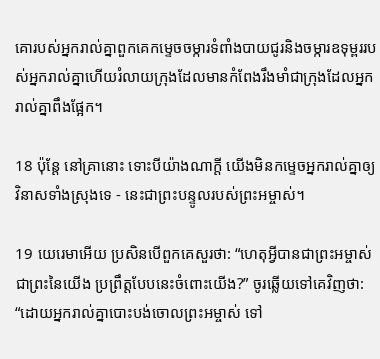គោរបស់អ្នករាល់គ្នាពួកគេកម្ទេចចម្ការទំពាំង‌បាយជូរនិងចម្ការឧទុម្ពររបស់អ្នករាល់គ្នាហើយរំលាយក្រុងដែលមានកំពែងរឹង‌មាំជាក្រុងដែលអ្នករាល់គ្នាពឹងផ្អែក។

18 ប៉ុន្តែ នៅគ្រានោះ ទោះបីយ៉ាងណាក្ដី យើងមិនកម្ទេចអ្នករាល់គ្នាឲ្យវិនាសទាំងស្រុងទេ - នេះជាព្រះ‌បន្ទូលរបស់ព្រះ‌អម្ចាស់។

19 យេរេមាអើយ ប្រសិនបើពួកគេសួរថា: “ហេតុអ្វីបានជាព្រះ‌អម្ចាស់ ជាព្រះនៃយើង ប្រព្រឹត្តបែបនេះចំពោះយើង?” ចូរឆ្លើយទៅគេវិញថា: “ដោយអ្នករាល់គ្នាបោះបង់ចោលព្រះ‌អម្ចាស់ ទៅ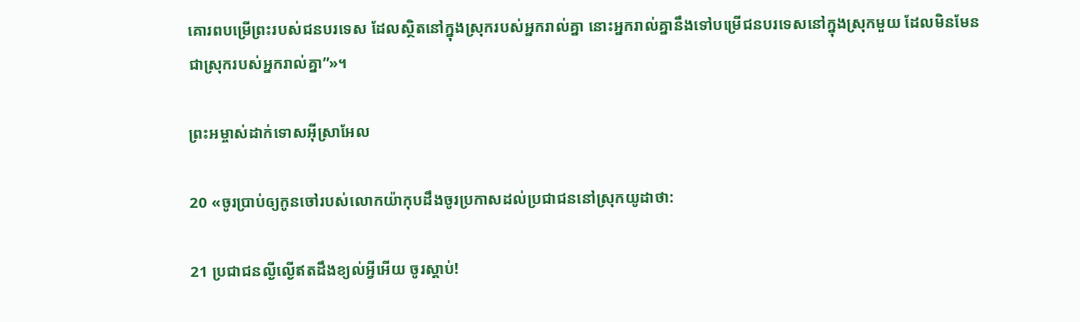គោរពបម្រើព្រះរបស់ជនបរទេស ដែលស្ថិតនៅក្នុងស្រុករបស់អ្នករាល់គ្នា នោះអ្នករាល់គ្នានឹងទៅបម្រើជនបរទេសនៅក្នុងស្រុកមួយ ដែលមិនមែនជាស្រុករបស់អ្នករាល់គ្នា”»។

ព្រះ‌អម្ចាស់ដាក់ទោសអ៊ីស្រា‌អែល

20 «ចូរប្រាប់ឲ្យកូនចៅរបស់លោកយ៉ាកុបដឹងចូរប្រកាសដល់ប្រជា‌ជននៅស្រុកយូដាថា:

21 ប្រជា‌ជនល្ងី‌ល្ងើឥតដឹងខ្យល់អ្វីអើយ ចូរស្ដាប់!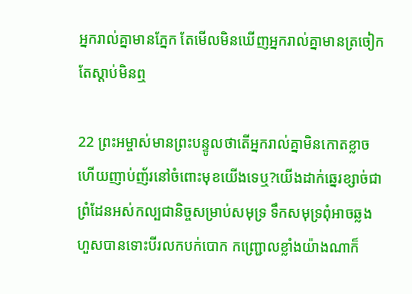អ្នករាល់គ្នាមានភ្នែក តែមើលមិនឃើញអ្នករាល់គ្នាមានត្រចៀក តែស្ដាប់មិនឮ

22 ព្រះ‌អម្ចាស់មានព្រះ‌បន្ទូលថាតើអ្នករាល់គ្នាមិនកោតខ្លាច ហើយញាប់‌ញ័រនៅចំពោះមុខយើងទេឬ?យើងដាក់ឆ្នេរខ្សាច់ជាព្រំ‌ដែនអស់‌កល្បជា‌និច្ចសម្រាប់សមុទ្រ ទឹកសមុទ្រពុំអាចឆ្លងហួសបានទោះបីរលកបក់បោក កញ្ជ្រោលខ្លាំងយ៉ាងណាក៏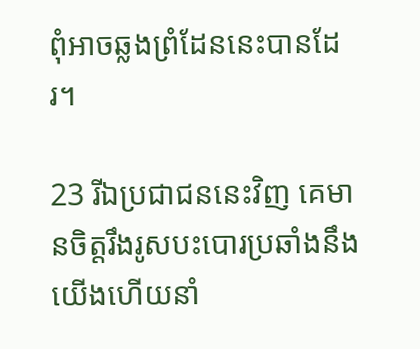ពុំអាចឆ្លងព្រំ‌ដែននេះបានដែរ។

23 រីឯប្រជា‌ជននេះវិញ គេមានចិត្តរឹង‌រូសបះ‌បោរប្រឆាំងនឹងយើងហើយនាំ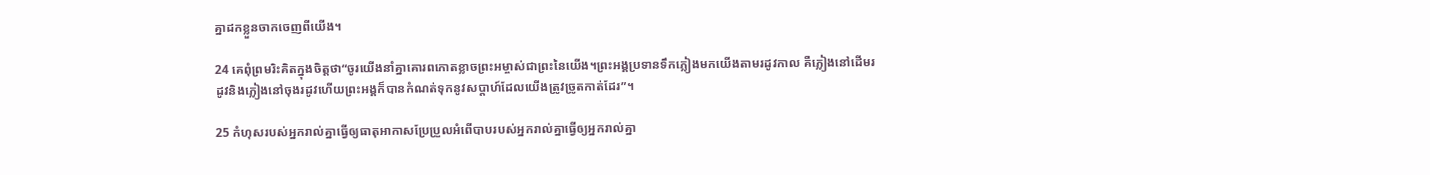គ្នាដកខ្លួនចាកចេញពីយើង។

24 គេពុំព្រមរិះគិតក្នុងចិត្តថា“ចូរយើងនាំគ្នាគោរពកោតខ្លាចព្រះ‌អម្ចាស់ជាព្រះនៃយើង។ព្រះ‌អង្គប្រទានទឹកភ្លៀងមកយើងតាមរដូវកាល គឺភ្លៀងនៅដើមរដូវនិងភ្លៀងនៅចុងរដូវហើយព្រះ‌អង្គក៏បានកំណត់ទុកនូវសប្ដាហ៍ដែលយើងត្រូវច្រូតកាត់ដែរ”។

25 កំហុសរបស់អ្នករាល់គ្នាធ្វើឲ្យធាតុអាកាសប្រែ‌ប្រួលអំពើបាបរបស់អ្នករាល់គ្នាធ្វើឲ្យអ្នករាល់គ្នា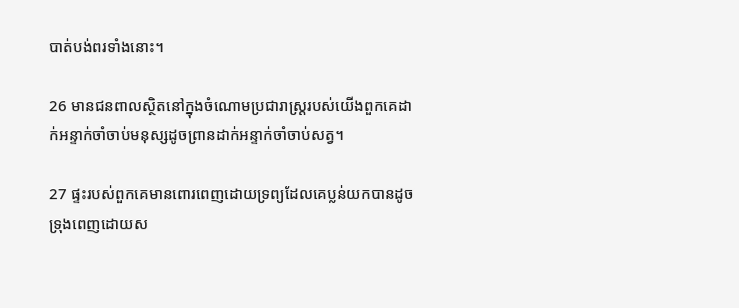បាត់បង់ពរទាំងនោះ។

26 មានជនពាលស្ថិតនៅក្នុងចំណោមប្រជា‌រាស្ត្ររបស់យើងពួកគេដាក់អន្ទាក់ចាំចាប់មនុស្សដូចព្រានដាក់អន្ទាក់ចាំចាប់សត្វ។

27 ផ្ទះរបស់ពួកគេមានពោរ‌ពេញដោយទ្រព្យដែលគេប្លន់យកបានដូចទ្រុងពេញដោយស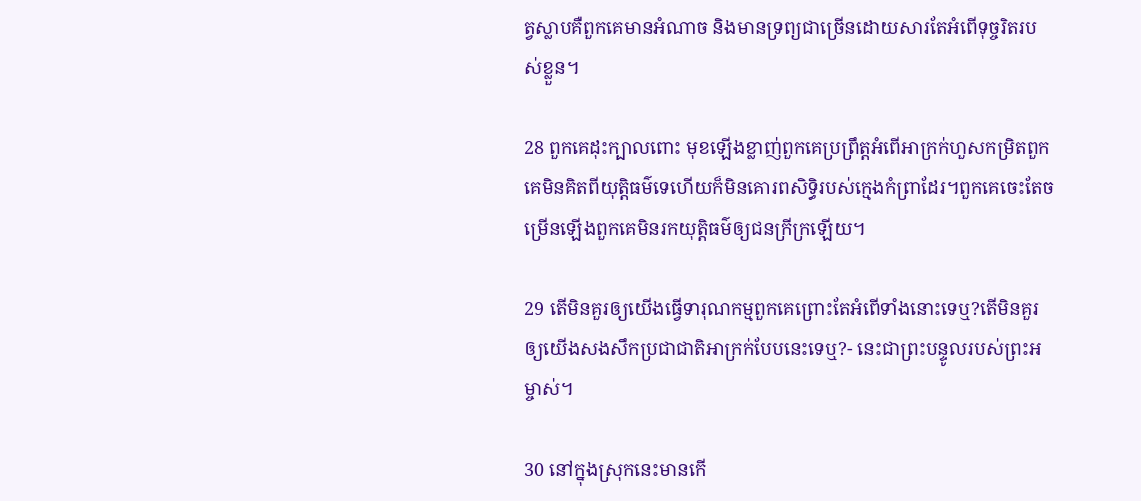ត្វស្លាបគឺពួកគេមានអំណាច និងមានទ្រព្យជាច្រើនដោយ‌សារតែអំពើទុច្ចរិតរបស់ខ្លួន។

28 ពួកគេដុះក្បាលពោះ មុខឡើងខ្លាញ់ពួកគេប្រព្រឹត្តអំពើអាក្រក់ហួសកម្រិតពួកគេមិនគិតពីយុត្តិធម៌ទេហើយក៏មិនគោរពសិទ្ធិរបស់ក្មេងកំព្រាដែរ។ពួកគេចេះតែចម្រើនឡើងពួកគេមិនរកយុត្តិធម៌ឲ្យជនក្រីក្រឡើយ។

29 តើមិនគួរឲ្យយើងធ្វើទារុណ‌កម្មពួកគេព្រោះតែអំពើទាំងនោះទេឬ?តើមិនគួរឲ្យយើងសង‌សឹកប្រជា‌ជាតិអាក្រក់បែបនេះទេឬ?- នេះជាព្រះ‌បន្ទូលរបស់ព្រះ‌អម្ចាស់។

30 នៅក្នុងស្រុកនេះមានកើ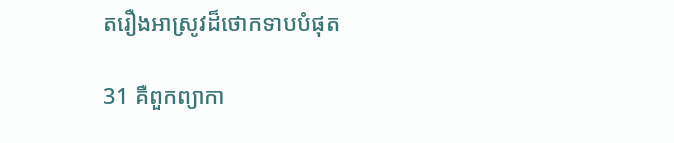តរឿងអាស្រូវដ៏ថោកទាបបំផុត

31 គឺពួកព្យាកា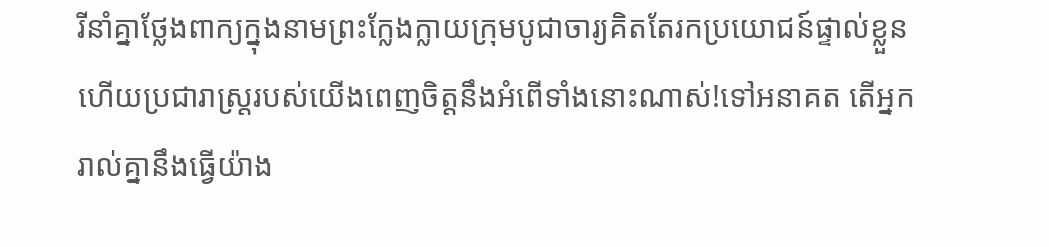រីនាំគ្នាថ្លែងពាក្យក្នុងនាមព្រះក្លែង‌ក្លាយក្រុមបូជា‌ចារ្យគិតតែរកប្រយោជន៍ផ្ទាល់ខ្លួនហើយប្រជា‌រាស្ត្ររបស់យើងពេញចិត្តនឹងអំពើទាំងនោះណាស់!ទៅអនាគត តើអ្នករាល់គ្នានឹងធ្វើយ៉ាង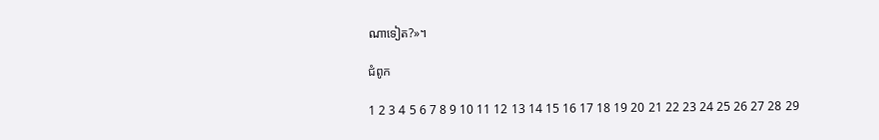ណាទៀត?»។

ជំពូក

1 2 3 4 5 6 7 8 9 10 11 12 13 14 15 16 17 18 19 20 21 22 23 24 25 26 27 28 29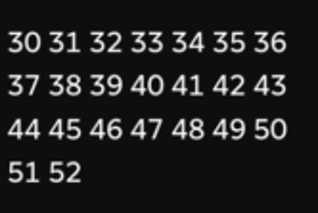30 31 32 33 34 35 36 37 38 39 40 41 42 43 44 45 46 47 48 49 50 51 52